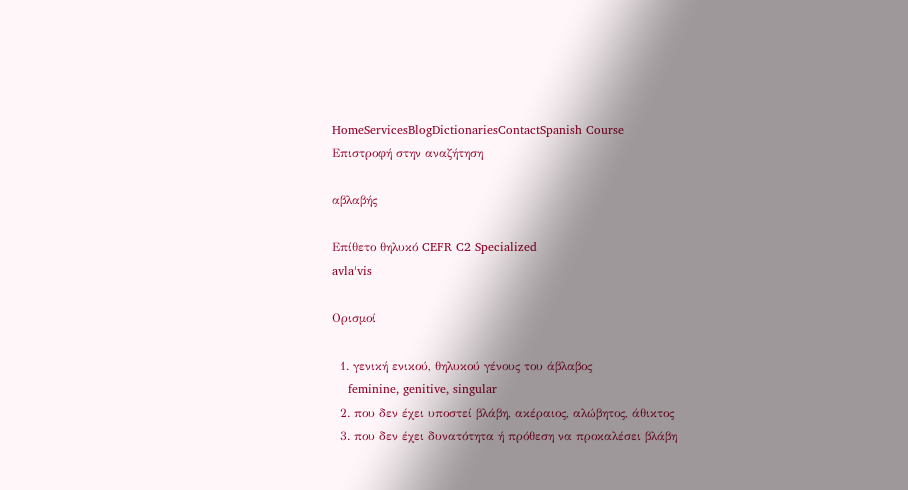HomeServicesBlogDictionariesContactSpanish Course
Επιστροφή στην αναζήτηση

αβλαβής

Επίθετο θηλυκό CEFR C2 Specialized
avlaˈvis

Ορισμοί

  1. γενική ενικού, θηλυκού γένους του άβλαβος
    feminine, genitive, singular
  2. που δεν έχει υποστεί βλάβη, ακέραιος, αλώβητος, άθικτος
  3. που δεν έχει δυνατότητα ή πρόθεση να προκαλέσει βλάβη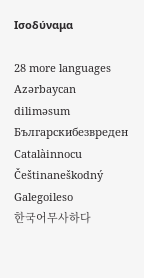Ισοδύναμα

28 more languages
Azərbaycan diliməsum
Българскибезвреден
Catalàinnocu
Češtinaneškodný
Galegoileso
한국어무사하다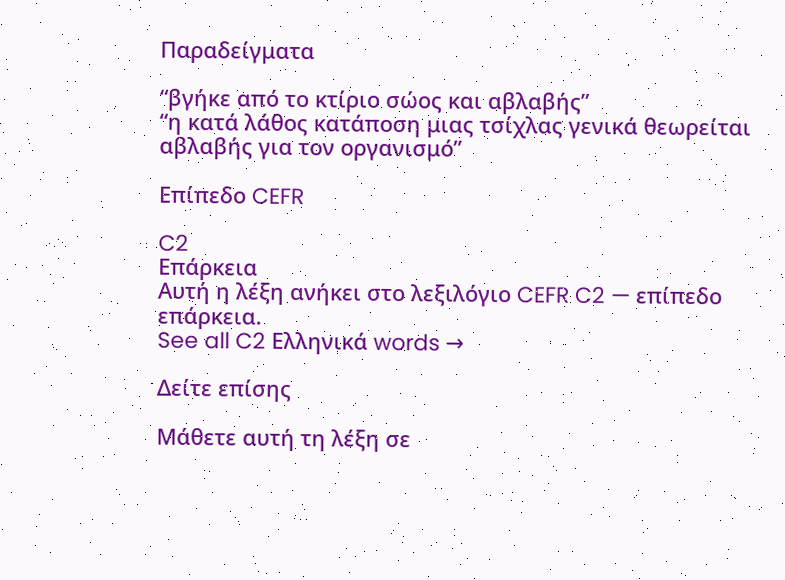Παραδείγματα

“βγήκε από το κτίριο σώος και αβλαβής”
“η κατά λάθος κατάποση μιας τσίχλας γενικά θεωρείται αβλαβής για τον οργανισμό”

Επίπεδο CEFR

C2
Επάρκεια
Αυτή η λέξη ανήκει στο λεξιλόγιο CEFR C2 — επίπεδο επάρκεια.
See all C2 Ελληνικά words →

Δείτε επίσης

Μάθετε αυτή τη λέξη σε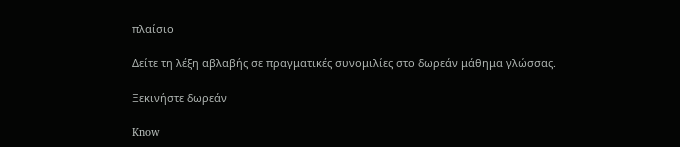πλαίσιο

Δείτε τη λέξη αβλαβής σε πραγματικές συνομιλίες στο δωρεάν μάθημα γλώσσας.

Ξεκινήστε δωρεάν

Know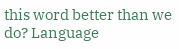this word better than we do? Language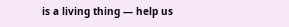is a living thing — help us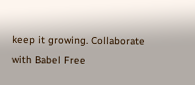keep it growing. Collaborate with Babel Free